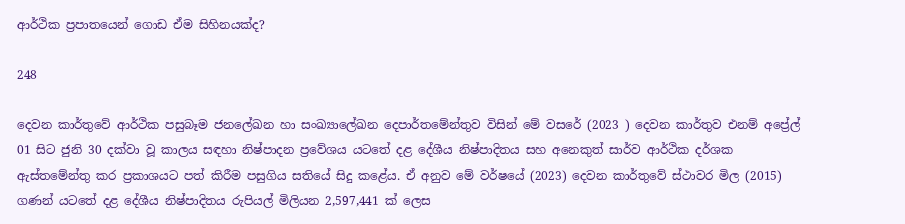ආර්ථික ප්‍රපාතයෙන් ගොඩ ඒම සිහිනයක්ද?

248

දෙවන කාර්තුවේ ආර්ථික පසුබෑම ජනලේඛන හා සංඛ්‍යාලේඛන දෙපාර්තමේන්තුව විසින් මේ වසරේ (2023 ) දෙවන කාර්තුව එනම් අප්‍රේල් 01 සිට ජුනි 30 දක්වා වූ කාලය සඳහා නිෂ්පාදන ප්‍රවේශය යටතේ දළ දේශීය නිෂ්පාදිතය සහ අනෙකුත් සාර්ව ආර්ථික දර්ශක ඇස්තමේන්තු කර ප්‍රකාශයට පත් කිරීම පසුගිය සතියේ සිදු කළේය. ඒ අනුව මේ වර්ෂයේ (2023) දෙවන කාර්තුවේ ස්ථාවර මිල (2015) ගණන් යටතේ දළ දේශීය නිෂ්පාදිතය රුපියල් මිලියන 2,597,441 ක් ලෙස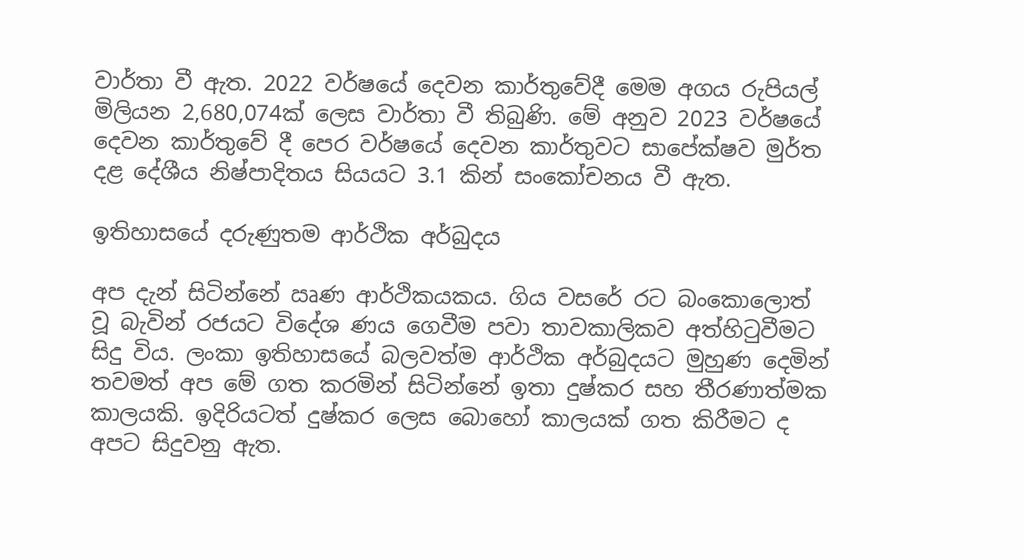වාර්තා වී ඇත. 2022 වර්ෂයේ දෙවන කාර්තුවේදී මෙම අගය රුපියල් මිලියන 2,680,074ක් ලෙස වාර්තා වී තිබුණි. මේ අනුව 2023 වර්ෂයේ දෙවන කාර්තුවේ දී පෙර වර්ෂයේ දෙවන කාර්තුවට සාපේක්ෂව මුර්ත දළ දේශීය නිෂ්පාදිතය සියයට 3.1 කින් සංකෝචනය වී ඇත.

ඉතිහාසයේ දරුණුතම ආර්ථික අර්බුදය

අප දැන් සිටින්නේ ඍණ ආර්ථිකයකය. ගිය වසරේ රට බංකොලොත් වූ බැවින් රජයට විදේශ ණය ගෙවීම පවා තාවකාලිකව අත්හිටුවීමට සිදු විය. ලංකා ඉතිහාසයේ බලවත්ම ආර්ථික අර්බුදයට මුහුණ දෙමින් තවමත් අප මේ ගත කරමින් සිටින්නේ ඉතා දුෂ්කර සහ තීරණාත්මක කාලයකි. ඉදිරියටත් දුෂ්කර ලෙස බොහෝ කාලයක් ගත කිරීමට ද අපට සිදුවනු ඇත.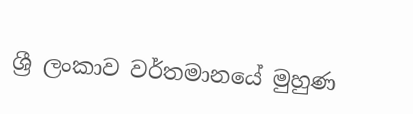ශ්‍රී ලංකාව වර්තමානයේ මුහුණ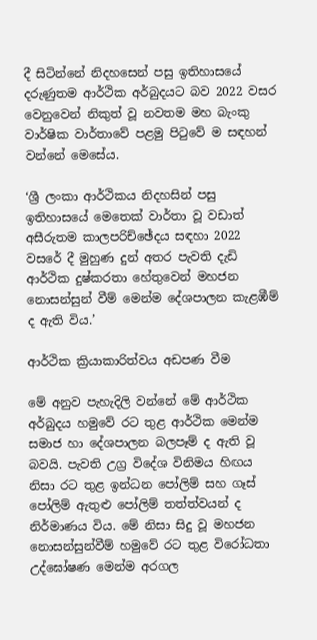දී සිටින්නේ නිදහසෙන් පසු ඉතිහාසයේ දරුණුතම ආර්ථික අර්බුදයට බව 2022 වසර වෙනුවෙන් නිකුත් වූ නවතම මහ බැංකු වාර්ෂික වාර්තාවේ පළමු පිටුවේ ම සඳහන් වන්නේ මෙසේය.

‘ශ්‍රී ලංකා ආර්ථිකය නිදහසින් පසු ඉතිහාසයේ මෙතෙක් වාර්තා වූ වඩාත් අසීරුතම කාලපරිච්ඡේදය සඳහා 2022 වසරේ දී මුහුණ දුන් අතර පැවති දැඩි ආර්ථික දුෂ්කරතා හේතුවෙන් මහජන නොසන්සුන් වීම් මෙන්ම දේශපාලන කැළඹීම් ද ඇති විය.’

ආර්ථික ක්‍රියාකාරිත්වය අඩපණ වීම

මේ අනුව පැහැදිලි වන්නේ මේ ආර්ථික අර්බුදය හමුවේ රට තුළ ආර්ථික මෙන්ම සමාජ හා දේශපාලන බලපෑම් ද ඇති වූ බවයි. පැවති උග්‍ර විදේශ විනිමය හිඟය නිසා රට තුළ ඉන්ධන පෝලිම් සහ ගෑස් පෝලිම් ඇතුළු පෝලිම් තත්ත්වයන් ද නිර්මාණය විය. මේ නිසා සිදු වූ මහජන නොසන්සුන්වීම් හමුවේ රට තුළ විරෝධතා උද්ඝෝෂණ මෙන්ම අරගල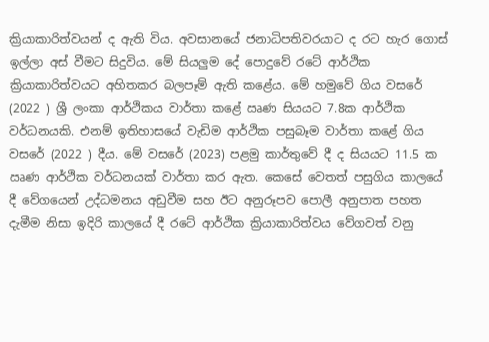ක්‍රියාකාරිත්වයන් ද ඇති විය. අවසානයේ ජනාධිපතිවරයාට ද රට හැර ගොස් ඉල්ලා අස් වීමට සිදුවිය. මේ සියලුම දේ පොදුවේ රටේ ආර්ථික ක්‍රියාකාරිත්වයට අහිතකර බලපෑම් ඇති කළේය. මේ හමුවේ ගිය වසරේ (2022 ) ශ්‍රී ලංකා ආර්ථිකය වාර්තා කළේ ඍණ සියයට 7.8ක ආර්ථික වර්ධනයකි. එනම් ඉතිහාසයේ වැඩිම ආර්ථික පසුබෑම වාර්තා කළේ ගිය වසරේ (2022 ) දීය. මේ වසරේ (2023) පළමු කාර්තුවේ දී ද සියයට 11.5 ක ඍණ ආර්ථික වර්ධනයක් වාර්තා කර ඇත. කෙසේ වෙතත් පසුගිය කාලයේ දී වේගයෙන් උද්ධමනය අඩුවීම සහ ඊට අනුරූපව පොලී අනුපාත පහත දැමීම නිසා ඉදිරි කාලයේ දී රටේ ආර්ථික ක්‍රියාකාරිත්වය වේගවත් වනු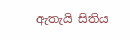ඇතැයි සිතිය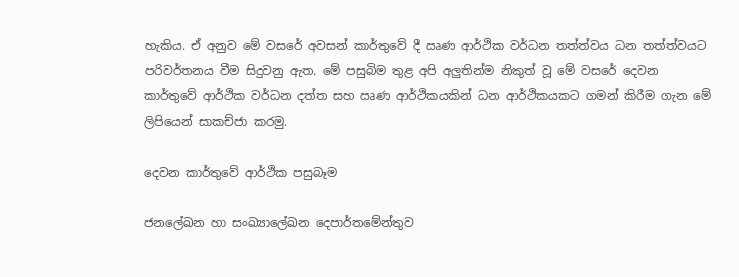හැකිය. ඒ අනුව මේ වසරේ අවසන් කාර්තුවේ දී ඍණ ආර්ථික වර්ධන තත්ත්වය ධන තත්ත්වයට පරිවර්තනය වීම සිදුවනු ඇත. මේ පසුබිම තුළ අපි අලුතින්ම නිකුත් වූ මේ වසරේ දෙවන කාර්තුවේ ආර්ථික වර්ධන දත්ත සහ ඍණ ආර්ථිකයකින් ධන ආර්ථිකයකට ගමන් කිරීම ගැන මේ ලිපියෙන් සාකච්ජා කරමු.

දෙවන කාර්තුවේ ආර්ථික පසුබෑම

ජනලේඛන හා සංඛ්‍යාලේඛන දෙපාර්තමේන්තුව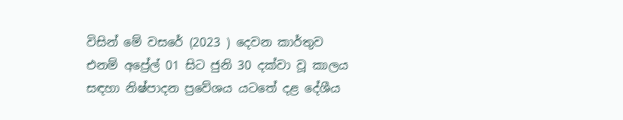විසින් මේ වසරේ (2023 ) දෙවන කාර්තුව එනම් අප්‍රේල් 01 සිට ජුනි 30 දක්වා වූ කාලය සඳහා නිෂ්පාදන ප්‍රවේශය යටතේ දළ දේශීය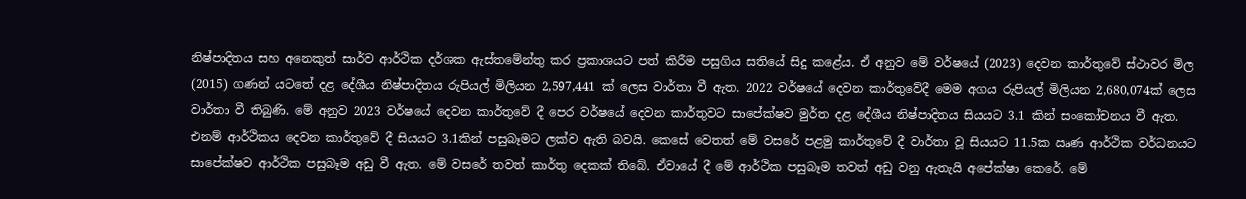නිෂ්පාදිතය සහ අනෙකුත් සාර්ව ආර්ථික දර්ශක ඇස්තමේන්තු කර ප්‍රකාශයට පත් කිරීම පසුගිය සතියේ සිදු කළේය. ඒ අනුව මේ වර්ෂයේ (2023) දෙවන කාර්තුවේ ස්ථාවර මිල (2015) ගණන් යටතේ දළ දේශීය නිෂ්පාදිතය රුපියල් මිලියන 2,597,441 ක් ලෙස වාර්තා වී ඇත. 2022 වර්ෂයේ දෙවන කාර්තුවේදී මෙම අගය රුපියල් මිලියන 2,680,074ක් ලෙස වාර්තා වී තිබුණි. මේ අනුව 2023 වර්ෂයේ දෙවන කාර්තුවේ දී පෙර වර්ෂයේ දෙවන කාර්තුවට සාපේක්ෂව මුර්ත දළ දේශීය නිෂ්පාදිතය සියයට 3.1 කින් සංකෝචනය වී ඇත. එනම් ආර්ථිකය දෙවන කාර්තුවේ දී සියයට 3.1කින් පසුබෑමට ලක්ව ඇති බවයි. කෙසේ වෙතත් මේ වසරේ පළමු කාර්තුවේ දී වාර්තා වූ සියයට 11.5ක ඍණ ආර්ථික වර්ධනයට සාපේක්ෂව ආර්ථික පසුබෑම අඩු වී ඇත. මේ වසරේ තවත් කාර්තු දෙකක් තිබේ. ඒවායේ දී මේ ආර්ථික පසුබෑම තවත් අඩු වනු ඇතැයි අපේක්ෂා කෙරේ. මේ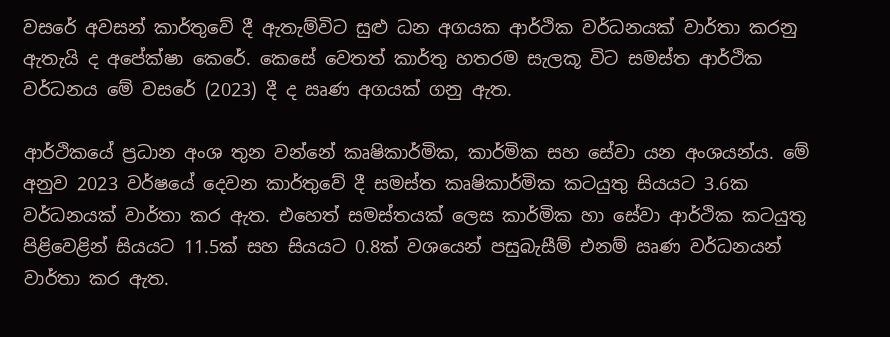වසරේ අවසන් කාර්තුවේ දී ඇතැම්විට සුළු ධන අගයක ආර්ථික වර්ධනයක් වාර්තා කරනු ඇතැයි ද අපේක්ෂා කෙරේ. කෙසේ වෙතත් කාර්තු හතරම සැලකූ විට සමස්ත ආර්ථික වර්ධනය මේ වසරේ (2023) දී ද ඍණ අගයක් ගනු ඇත.

ආර්ථිකයේ ප්‍රධාන අංශ තුන වන්නේ කෘෂිකාර්මික, කාර්මික සහ සේවා යන අංශයන්ය. මේ අනුව 2023 වර්ෂයේ දෙවන කාර්තුවේ දී සමස්ත කෘෂිකාර්මික කටයුතු සියයට 3.6ක වර්ධනයක් වාර්තා කර ඇත. එහෙත් සමස්තයක් ලෙස කාර්මික හා සේවා ආර්ථික කටයුතු පිළිවෙළින් සියයට 11.5ක් සහ සියයට 0.8ක් වශයෙන් පසුබැසීම් එනම් ඍණ වර්ධනයන් වාර්තා කර ඇත.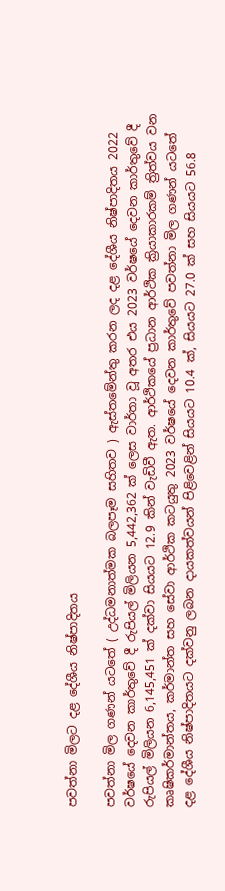පවත්නා මිලට දළ දේශීය නිෂ්පාදිතය

පවත්නා මිල ගණන් යටතේ ( උද්ධමනාත්මක බලපෑම සහිතව ) ඇස්තමේන්තු කරන ලද දළ දේශීය නිෂ්පාදිතය 2022 වර්ෂයේ දෙවන කාර්තුවේ දී රුපියල් මිලියන 5,442,362 ක් ලෙස වාර්තා වූ අතර එය 2023 වර්ෂයේ දෙවන කාර්තුවේ දී රුපියල් මිලියන 6,145,451 ක් දක්වා සියයට 12.9 කින් වැඩිවී ඇත. ආර්ථිකයේ ප්‍රධාන ආර්ථික ක්‍රියාකාරකම් ත්‍රිත්වය වන කෘෂිකර්මාන්තය, කර්මාන්ත සහ සේවා ආර්ථික කටයුතු 2023 වර්ෂයේ දෙවන කාර්තුවේ පවත්නා මිල ගණන් යටතේ දළ දේශීය නිෂ්පාදිතයට දක්වනු ලබන දායකත්වයන් පිළිවෙළින් සියයට 10.4 ක්, සියයට 27.0 ක් සහ සියයට 56.8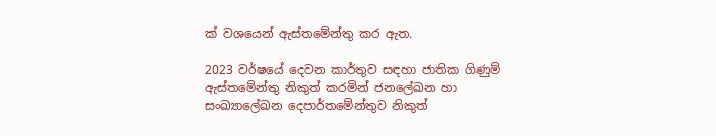ක් වශයෙන් ඇස්තමේන්තු කර ඇත.

2023 වර්ෂයේ දෙවන කාර්තුව සඳහා ජාතික ගිණුම් ඇස්තමේන්තු නිකුත් කරමින් ජනලේඛන හා සංඛ්‍යාලේඛන දෙපාර්තමේන්තුව නිකුත්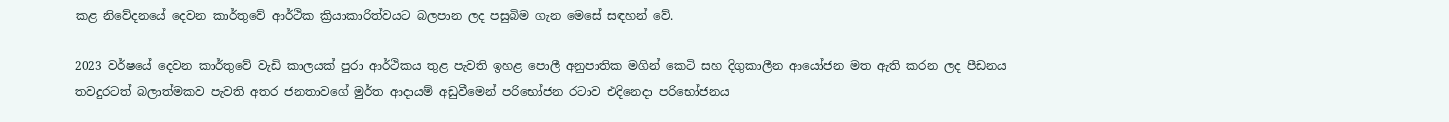කළ නිවේදනයේ දෙවන කාර්තුවේ ආර්ථික ක්‍රියාකාරිත්වයට බලපාන ලද පසුබිම ගැන මෙසේ සඳහන් වේ.

2023 වර්ෂයේ දෙවන කාර්තුවේ වැඩි කාලයක් පුරා ආර්ථිකය තුළ පැවති ඉහළ පොලී අනුපාතික මගින් කෙටි සහ දිගුකාලීන ආයෝජන මත ඇති කරන ලද පීඩනය තවදුරටත් බලාත්මකව පැවති අතර ජනතාවගේ මුර්ත ආදායම් අඩුවීමෙන් පරිභෝජන රටාව එදිනෙදා පරිභෝජනය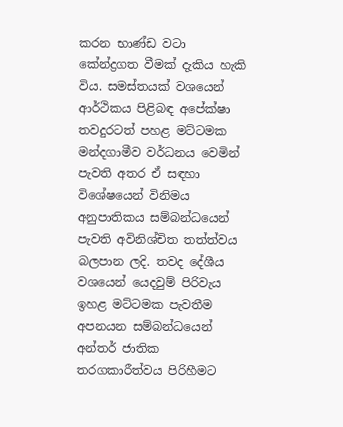කරන භාණ්ඩ වටා කේන්ද්‍රගත වීමක් දැකිය හැකි විය. සමස්තයක් වශයෙන් ආර්ථිකය පිළිබඳ අපේක්ෂා තවදුරටත් පහළ මට්ටමක මන්දගාමීව වර්ධනය වෙමින් පැවති අතර ඒ සඳහා විශේෂයෙන් විනිමය අනුපාතිකය සම්බන්ධයෙන් පැවති අවිනිශ්චිත තත්ත්වය බලපාන ලදි. තවද දේශීය වශයෙන් යෙදවුම් පිරිවැය ඉහළ මට්ටමක පැවතීම අපනයන සම්බන්ධයෙන් අන්තර් ජාතික තරගකාරීත්වය පිරිහීමට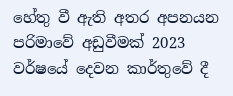හේතු වී ඇති අතර අපනයන පරිමාවේ අඩුවීමක් 2023 වර්ෂයේ දෙවන කාර්තුවේ දී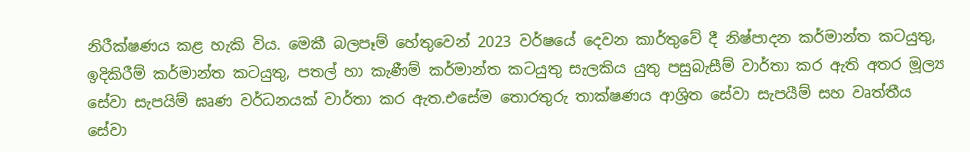නිරීක්ෂණය කළ හැකි විය. මෙකී බලපෑම් හේතුවෙන් 2023 වර්ෂයේ දෙවන කාර්තුවේ දී නිෂ්පාදන කර්මාන්ත කටයුතු, ඉදිකිරීම් කර්මාන්ත කටයුතු, පතල් හා කැණීම් කර්මාන්ත කටයුතු සැලකිය යුතු පසුබැසීම් වාර්තා කර ඇති අතර මූල්‍ය සේවා සැපයිම් ඝෘණ වර්ධනයක් වාර්තා කර ඇත.එසේම තොරතුරු තාක්ෂණය ආශ්‍රිත සේවා සැපයීම් සහ වෘත්තීය සේවා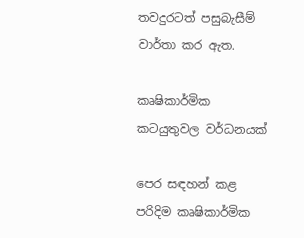තවදුරටත් පසුබැසීම් වාර්තා කර ඇත.

කෘෂිකාර්මික කටයුතුවල වර්ධනයක්

පෙර සඳහන් කළ පරිදිම කෘෂිකාර්මික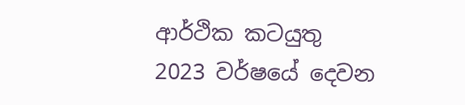ආර්ථික කටයුතු 2023 වර්ෂයේ දෙවන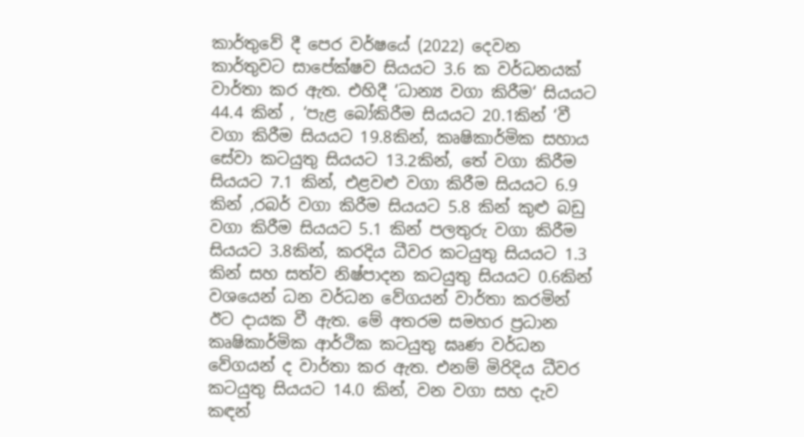කාර්තුවේ දී පෙර වර්ෂයේ (2022) දෙවන කාර්තුවට සාපේක්ෂව සියයට 3.6 ක වර්ධනයක් වාර්තා කර ඇත. එහිදී ‘ධාන්‍ය වගා කිරීම‘ සියයට 44.4 කින් , ‘පැළ බෝකිරීම සියයට 20.1කින් ‘වී වගා කිරීම සියයට 19.8කින්, කෘෂිකාර්මික සහාය සේවා කටයුතු සියයට 13.2කින්, තේ වගා කිරීම සියයට 7.1 කින්, එළවළු වගා කිරීම සියයට 6.9 කින් ,රබර් වගා කිරීම සියයට 5.8 කින් කුළු බඩු වගා කිරීම සියයට 5.1 කින් පලතුරු වගා කිරීම සියයට 3.8කින්, කරදිය ධීවර කටයුතු සියයට 1.3 කින් සහ සත්ව නිෂ්පාදන කටයුතු සියයට 0.6කින් වශයෙන් ධන වර්ධන වේගයන් වාර්තා කරමින් ඊට දායක වී ඇත. මේ අතරම සමහර ප්‍රධාන කෘෂිකාර්මික ආර්ථික කටයුතු ඝෘණ වර්ධන වේගයන් ද වාර්තා කර ඇත. එනම් මිරිදිය ධීවර කටයුතු සියයට 14.0 කින්, වන වගා සහ දැව කඳන්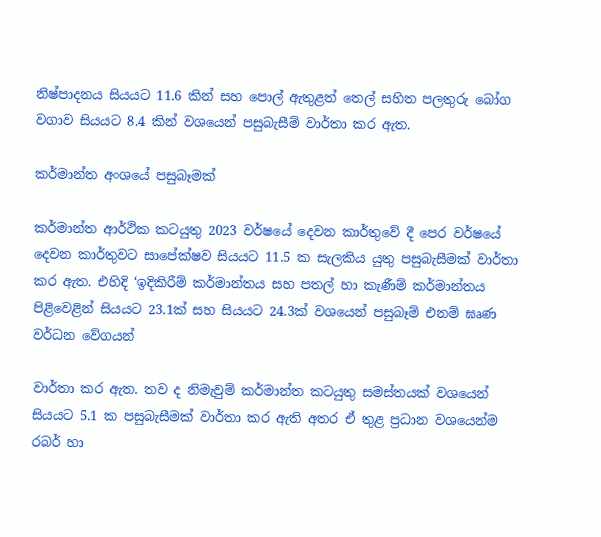නිෂ්පාදනය සියයට 11.6 කින් සහ පොල් ඇතුළත් තෙල් සහිත පලතුරු බෝග වගාව සියයට 8.4 කින් වශයෙන් පසුබැසීම් වාර්තා කර ඇත.

කර්මාන්ත අංශයේ පසුබෑමක්

කර්මාන්ත ආර්ථික කටයුතු 2023 වර්ෂයේ දෙවන කාර්තුවේ දී පෙර වර්ෂයේ දෙවන කාර්තුවට සාපේක්ෂව සියයට 11.5 ක සැලකිය යුතු පසුබැසීමක් වාර්තා කර ඇත. එහිදි ‘ඉදිකිරීම් කර්මාන්තය සහ පතල් හා කැණීම් කර්මාන්තය පිළිවෙළින් සියයට 23.1ක් සහ සියයට 24.3ක් වශයෙන් පසුබෑම් එනම් ඝෘණ වර්ධන වේගයන්

වාර්තා කර ඇත. තව ද නිමැවුම් කර්මාන්ත කටයුතු සමස්තයක් වශයෙන් සියයට 5.1 ක පසුබැසීමක් වාර්තා කර ඇති අතර ඒ තුළ ප්‍රධාන වශයෙන්ම රබර් හා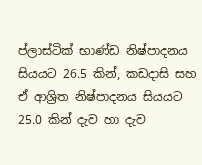ප්ලාස්ටික් භාණ්ඩ නිෂ්පාදනය සියයට 26.5 කින්, කඩදාසි සහ ඒ ආශ්‍රිත නිෂ්පාදනය සියයට 25.0 කින් දැව හා දැව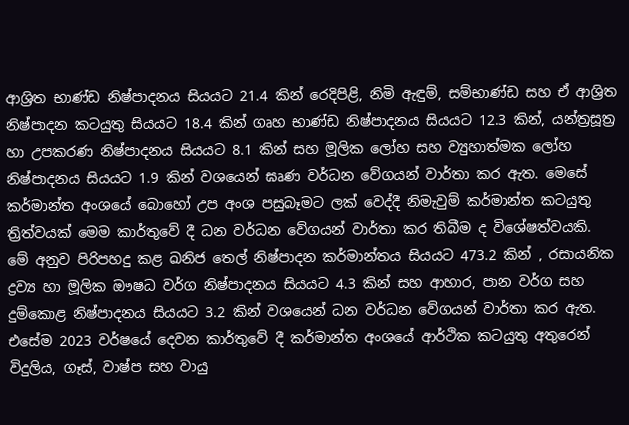ආශ්‍රිත භාණ්ඩ නිෂ්පාදනය සියයට 21.4 කින් රෙදිපිළි, නිමි ඇඳුම්, සම්භාණ්ඩ සහ ඒ ආශ්‍රිත නිෂ්පාදන කටයුතු සියයට 18.4 කින් ගෘහ භාණ්ඩ නිෂ්පාදනය සියයට 12.3 කින්, යන්ත්‍රසූත්‍ර හා උපකරණ නිෂ්පාදනය සියයට 8.1 කින් සහ මූලික ලෝහ සහ ව්‍යුහාත්මක ලෝහ නිෂ්පාදනය සියයට 1.9 කින් වශයෙන් ඝෘණ වර්ධන වේගයන් වාර්තා කර ඇත. මෙසේ කර්මාන්ත අංශයේ බොහෝ උප අංශ පසුබෑමට ලක් වෙද්දී නිමැවුම් කර්මාන්ත කටයුතු ත්‍රිත්වයක් මෙම කාර්තුවේ දී ධන වර්ධන වේගයන් වාර්තා කර තිබීම ද විශේෂත්වයකි. මේ අනුව පිරිපහදු කළ ඛනිජ තෙල් නිෂ්පාදන කර්මාන්තය සියයට 473.2 කින් , රසායනික ද්‍රව්‍ය හා මූලික ඖෂධ වර්ග නිෂ්පාදනය සියයට 4.3 කින් සහ ආහාර, පාන වර්ග සහ දුම්කොළ නිෂ්පාදනය සියයට 3.2 කින් වශයෙන් ධන වර්ධන වේගයන් වාර්තා කර ඇත. එසේම 2023 වර්ෂයේ දෙවන කාර්තුවේ දී කර්මාන්ත අංශයේ ආර්ථික කටයුතු අතුරෙන් විදුලිය, ගෑස්, වාෂ්ප සහ වායු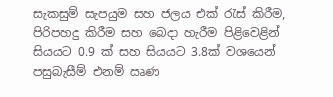සැකසුම් සැපයුම සහ ජලය එක් රැස් කිරීම, පිරිපහදු කිරීම සහ බෙදා හැරීම පිළිවෙළින් සියයට 0.9 ක් සහ සියයට 3.8ක් වශයෙන් පසුබැසීම් එනම් ඍණ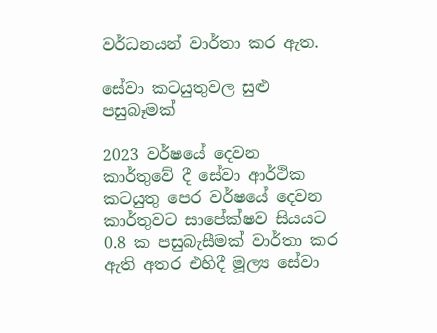වර්ධනයන් වාර්තා කර ඇත.

සේවා කටයුතුවල සුළු පසුබෑමක්

2023 වර්ෂයේ දෙවන කාර්තුවේ දී සේවා ආර්ථික කටයුතු පෙර වර්ෂයේ දෙවන කාර්තුවට සාපේක්ෂව සියයට 0.8 ක පසුබැසීමක් වාර්තා කර ඇති අතර එහිදී මූල්‍ය සේවා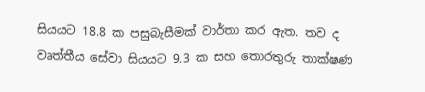සියයට 18.8 ක පසුබැසීමක් වාර්තා කර ඇත. තව ද වෘත්තීය සේවා සියයට 9.3 ක සහ තොරතුරු තාක්ෂණ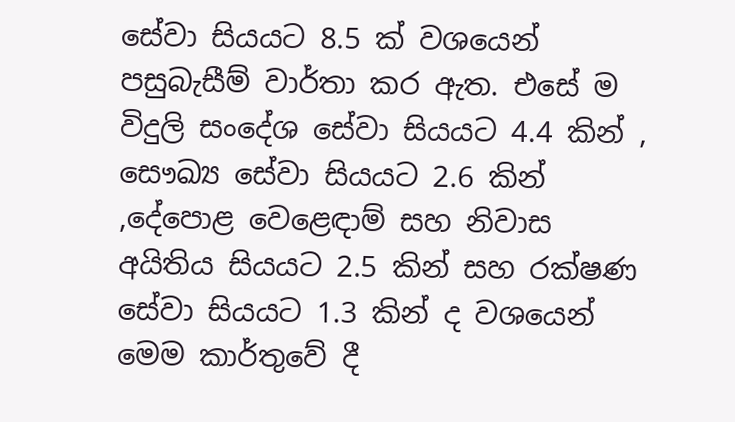සේවා සියයට 8.5 ක් වශයෙන් පසුබැසීම් වාර්තා කර ඇත. එසේ ම විදුලි සංදේශ සේවා සියයට 4.4 කින් , සෞඛ්‍ය සේවා සියයට 2.6 කින් ,දේපොළ වෙළෙඳාම් සහ නිවාස අයිතිය සියයට 2.5 කින් සහ රක්ෂණ සේවා සියයට 1.3 කින් ද වශයෙන් මෙම කාර්තුවේ දී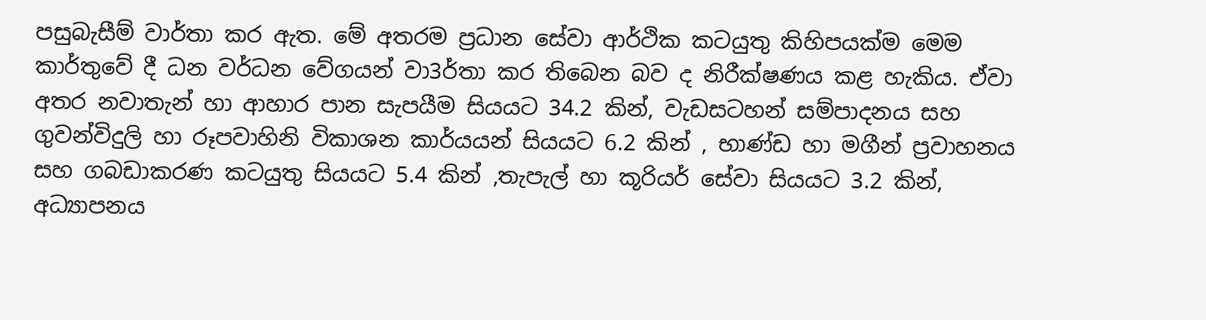පසුබැසීම් වාර්තා කර ඇත. මේ අතරම ප්‍රධාන සේවා ආර්ථික කටයුතු කිහිපයක්ම මෙම කාර්තුවේ දී ධන වර්ධන වේගයන් වා3ර්තා කර තිබෙන බව ද නිරීක්ෂණය කළ හැකිය. ඒවා අතර නවාතැන් හා ආහාර පාන සැපයීම සියයට 34.2 කින්, වැඩසටහන් සම්පාදනය සහ ගුවන්විදුලි හා රූපවාහිනි විකාශන කාර්යයන් සියයට 6.2 කින් , භාණ්ඩ හා මගීන් ප්‍රවාහනය සහ ගබඩාකරණ කටයුතු සියයට 5.4 කින් ,තැපැල් හා කූරියර් සේවා සියයට 3.2 කින්, අධ්‍යාපනය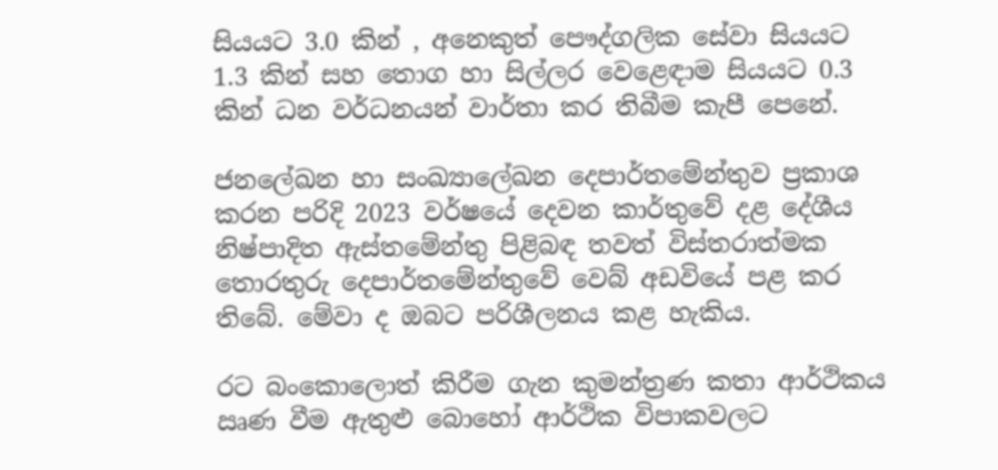සියයට 3.0 කින් , අනෙකුත් පෞද්ගලික සේවා සියයට 1.3 කින් සහ තොග හා සිල්ලර වෙළෙඳාම සියයට 0.3 කින් ධන වර්ධනයන් වාර්තා කර තිබීම කැපී පෙනේ.

ජනලේඛන හා සංඛ්‍යාලේඛන දෙපාර්තමේන්තුව ප්‍රකාශ කරන පරිදි 2023 වර්ෂයේ දෙවන කාර්තුවේ දළ දේශීය නිෂ්පාදිත ඇස්තමේන්තු පිළිබඳ තවත් විස්තරාත්මක තොරතුරු දෙපාර්තමේන්තුවේ වෙබ් අඩවියේ පළ කර තිබේ. මේවා ද ඔබට පරිශීලනය කළ හැකිය.

රට බංකොලොත් කිරීම ගැන කුමන්ත්‍රණ කතා ආර්ථිකය ඍණ වීම ඇතුළු බොහෝ ආර්ථික විපාකවලට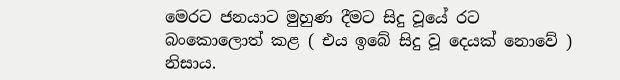මෙරට ජනයාට මුහුණ දීමට සිදු වූයේ රට බංකොලොත් කළ ( එය ඉබේ සිදු වූ දෙයක් නොවේ ) නිසාය.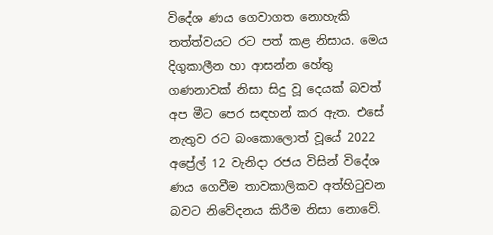විදේශ ණය ගෙවාගත නොහැකි තත්ත්වයට රට පත් කළ නිසාය. මෙය දිගුකාලීන හා ආසන්න හේතු ගණනාවක් නිසා සිදු වූ දෙයක් බවත් අප මීට පෙර සඳහන් කර ඇත. එසේ නැතුව රට බංකොලොත් වූයේ 2022 අප්‍රේල් 12 වැනිදා රජය විසින් විදේශ ණය ගෙවීම තාවකාලිකව අත්හිටුවන බවට නිවේදනය කිරීම නිසා නොවේ.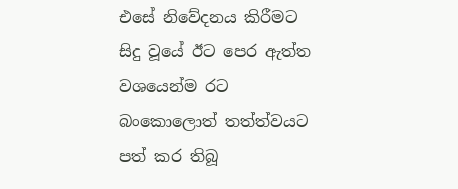එසේ නිවේදනය කිරීමට සිදු වූයේ ඊට පෙර ඇත්ත වශයෙන්ම රට බංකොලොත් තත්ත්වයට පත් කර තිබූ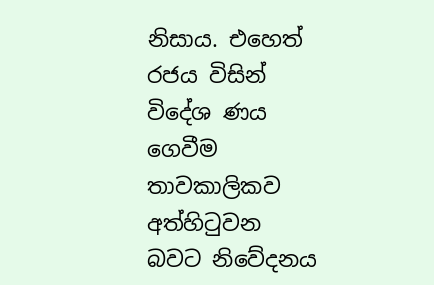නිසාය. එහෙත් රජය විසින් විදේශ ණය ගෙවීම තාවකාලිකව අත්හිටුවන බවට නිවේදනය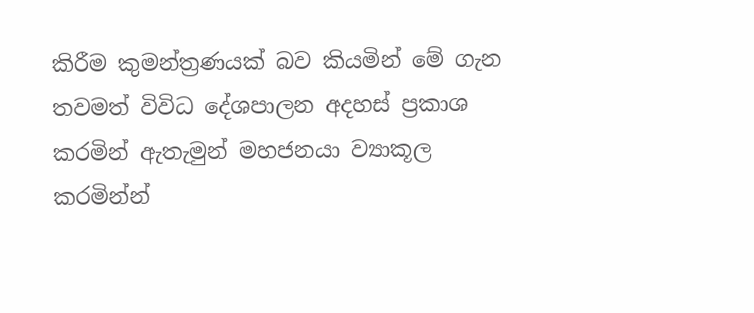කිරීම කුමන්ත්‍රණයක් බව කියමින් මේ ගැන තවමත් විවිධ දේශපාලන අදහස් ප්‍රකාශ කරමින් ඇතැමුන් මහජනයා ව්‍යාකූල කරමින්න්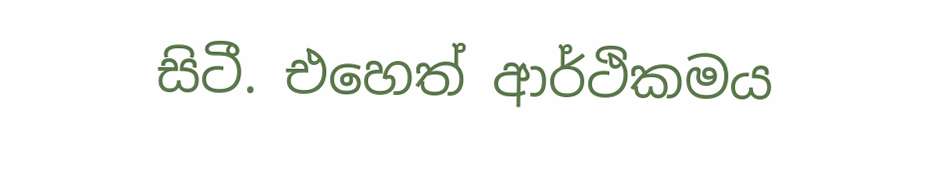සිටී. එහෙත් ආර්ථිකමය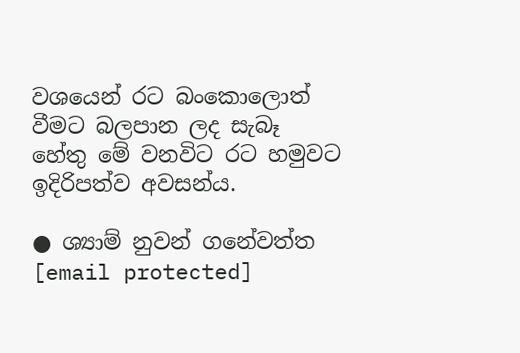වශයෙන් රට බංකොලොත් වීමට බලපාන ලද සැබෑ හේතු මේ වනවිට රට හමුවට ඉදිරිපත්ව අවසන්ය.

● ශ්‍යාම් නුවන් ගනේවත්ත
[email protected]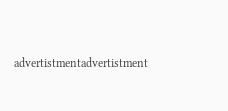advertistmentadvertistment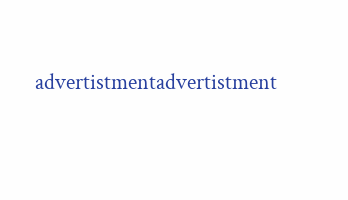advertistmentadvertistment